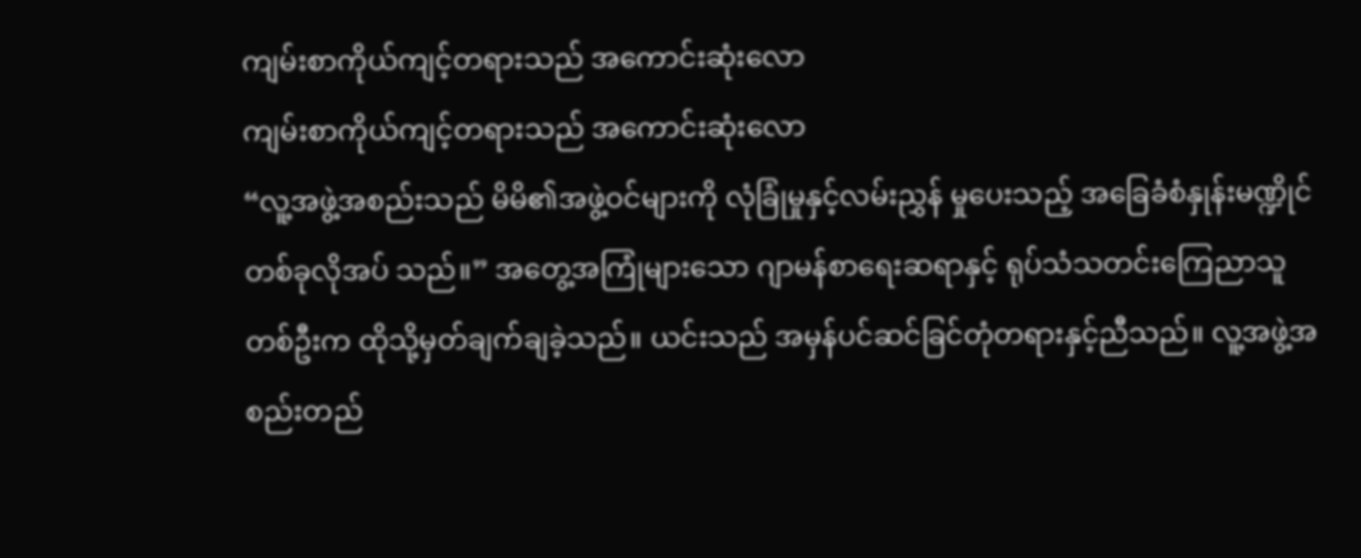ကျမ်းစာကိုယ်ကျင့်တရားသည် အကောင်းဆုံးလော
ကျမ်းစာကိုယ်ကျင့်တရားသည် အကောင်းဆုံးလော
“လူ့အဖွဲ့အစည်းသည် မိမိ၏အဖွဲ့ဝင်များကို လုံခြုံမှုနှင့်လမ်းညွှန် မှုပေးသည့် အခြေခံစံနှုန်းမဏ္ဍိုင်တစ်ခုလိုအပ် သည်။” အတွေ့အကြုံများသော ဂျာမန်စာရေးဆရာနှင့် ရုပ်သံသတင်းကြေညာသူတစ်ဦးက ထိုသို့မှတ်ချက်ချခဲ့သည်။ ယင်းသည် အမှန်ပင်ဆင်ခြင်တုံတရားနှင့်ညီသည်။ လူ့အဖွဲ့အစည်းတည်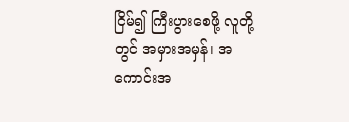ငြိမ်၍ ကြီးပွားစေဖို့ လူတို့တွင် အမှားအမှန်၊ အကောင်းအ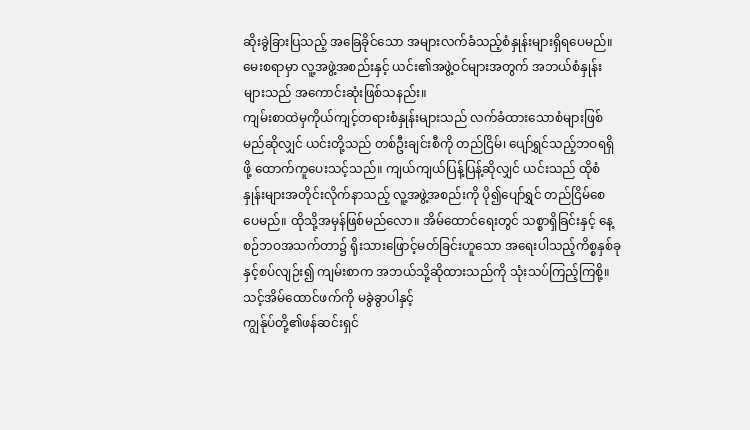ဆိုးခွဲခြားပြသည့် အခြေခိုင်သော အများလက်ခံသည့်စံနှုန်းများရှိရပေမည်။ မေးစရာမှာ လူ့အဖွဲ့အစည်းနှင့် ယင်း၏အဖွဲ့ဝင်များအတွက် အဘယ်စံနှုန်းများသည် အကောင်းဆုံးဖြစ်သနည်း။
ကျမ်းစာထဲမှကိုယ်ကျင့်တရားစံနှုန်းများသည် လက်ခံထားသောစံများဖြစ်မည်ဆိုလျှင် ယင်းတို့သည် တစ်ဦးချင်းစီကို တည်ငြိမ်၊ ပျော်ရွှင်သည့်ဘဝရရှိဖို့ ထောက်ကူပေးသင့်သည်။ ကျယ်ကျယ်ပြန့်ပြန့်ဆိုလျှင် ယင်းသည် ထိုစံနှုန်းများအတိုင်းလိုက်နာသည့် လူ့အဖွဲ့အစည်းကို ပို၍ပျော်ရွှင် တည်ငြိမ်စေပေမည်။ ထိုသို့အမှန်ဖြစ်မည်လော။ အိမ်ထောင်ရေးတွင် သစ္စာရှိခြင်းနှင့် နေ့စဉ်ဘဝအသက်တာ၌ ရိုးသားဖြောင့်မတ်ခြင်းဟူသော အရေးပါသည့်ကိစ္စနှစ်ခုနှင့်စပ်လျဉ်း၍ ကျမ်းစာက အဘယ်သို့ဆိုထားသည်ကို သုံးသပ်ကြည့်ကြစို့။
သင့်အိမ်ထောင်ဖက်ကို မခွဲခွာပါနှင့်
ကျွန်ုပ်တို့၏ဖန်ဆင်းရှင်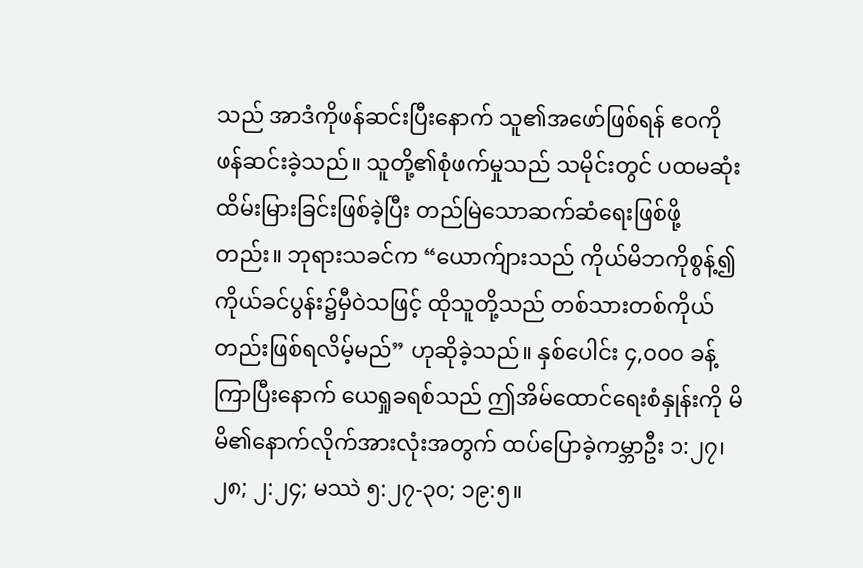သည် အာဒံကိုဖန်ဆင်းပြီးနောက် သူ၏အဖော်ဖြစ်ရန် ဧဝကို ဖန်ဆင်းခဲ့သည်။ သူတို့၏စုံဖက်မှုသည် သမိုင်းတွင် ပထမဆုံးထိမ်းမြားခြင်းဖြစ်ခဲ့ပြီး တည်မြဲသောဆက်ဆံရေးဖြစ်ဖို့တည်း။ ဘုရားသခင်က “ယောက်ျားသည် ကိုယ်မိဘကိုစွန့်၍ ကိုယ်ခင်ပွန်း၌မှီဝဲသဖြင့် ထိုသူတို့သည် တစ်သားတစ်ကိုယ်တည်းဖြစ်ရလိမ့်မည်” ဟုဆိုခဲ့သည်။ နှစ်ပေါင်း ၄,၀၀၀ ခန့်ကြာပြီးနောက် ယေရှုခရစ်သည် ဤအိမ်ထောင်ရေးစံနှုန်းကို မိမိ၏နောက်လိုက်အားလုံးအတွက် ထပ်ပြောခဲ့ကမ္ဘာဦး ၁:၂၇၊ ၂၈; ၂:၂၄; မဿဲ ၅:၂၇-၃၀; ၁၉:၅။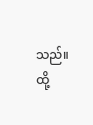သည်။ ထို့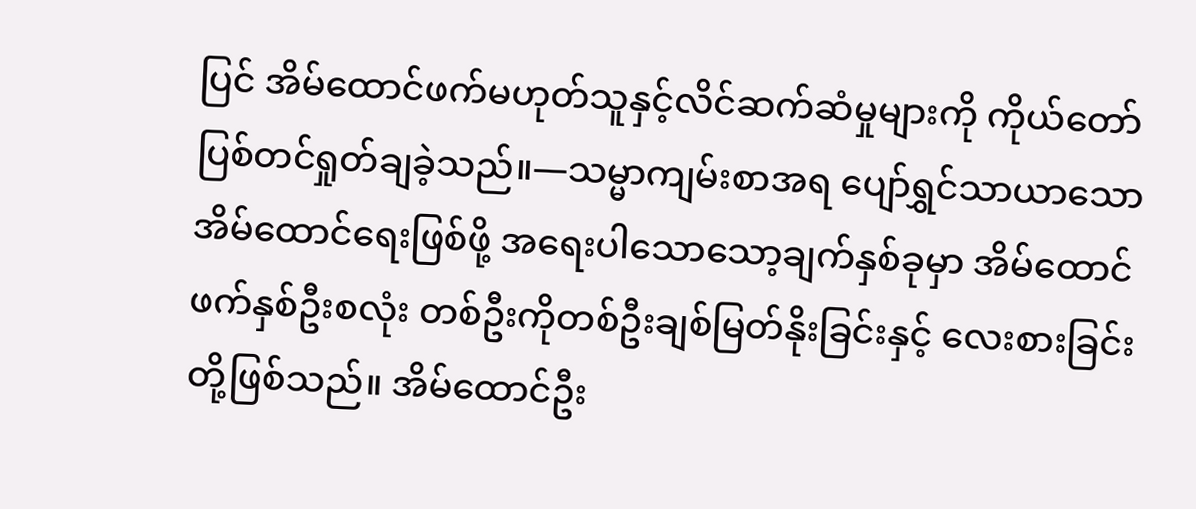ပြင် အိမ်ထောင်ဖက်မဟုတ်သူနှင့်လိင်ဆက်ဆံမှုများကို ကိုယ်တော်ပြစ်တင်ရှုတ်ချခဲ့သည်။—သမ္မာကျမ်းစာအရ ပျော်ရွှင်သာယာသောအိမ်ထောင်ရေးဖြစ်ဖို့ အရေးပါသောသော့ချက်နှစ်ခုမှာ အိမ်ထောင်ဖက်နှစ်ဦးစလုံး တစ်ဦးကိုတစ်ဦးချစ်မြတ်နိုးခြင်းနှင့် လေးစားခြင်းတို့ဖြစ်သည်။ အိမ်ထောင်ဦး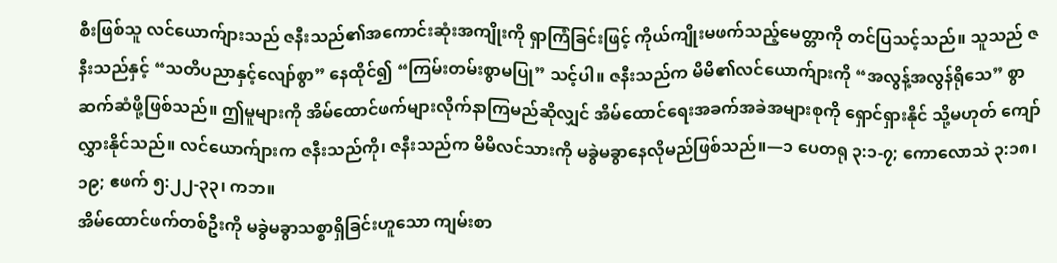စီးဖြစ်သူ လင်ယောက်ျားသည် ဇနီးသည်၏အကောင်းဆုံးအကျိုးကို ရှာကြံခြင်းဖြင့် ကိုယ်ကျိုးမဖက်သည့်မေတ္တာကို တင်ပြသင့်သည်။ သူသည် ဇနီးသည်နှင့် “သတိပညာနှင့်လျော်စွာ” နေထိုင်၍ “ကြမ်းတမ်းစွာမပြု” သင့်ပါ။ ဇနီးသည်က မိမိ၏လင်ယောက်ျားကို “အလွန့်အလွန်ရိုသေ” စွာဆက်ဆံဖို့ဖြစ်သည်။ ဤမူများကို အိမ်ထောင်ဖက်များလိုက်နာကြမည်ဆိုလျှင် အိမ်ထောင်ရေးအခက်အခဲအများစုကို ရှောင်ရှားနိုင် သို့မဟုတ် ကျော်လွှားနိုင်သည်။ လင်ယောက်ျားက ဇနီးသည်ကို၊ ဇနီးသည်က မိမိလင်သားကို မခွဲမခွာနေလိုမည်ဖြစ်သည်။—၁ ပေတရု ၃:၁-၇; ကောလောသဲ ၃:၁၈၊ ၁၉; ဧဖက် ၅:၂၂-၃၃၊ ကဘ။
အိမ်ထောင်ဖက်တစ်ဦးကို မခွဲမခွာသစ္စာရှိခြင်းဟူသော ကျမ်းစာ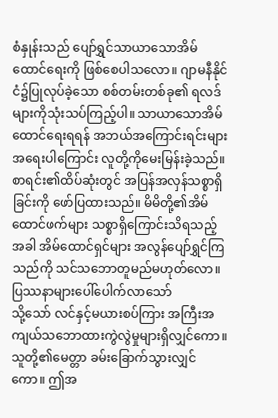စံနှုန်းသည် ပျော်ရွှင်သာယာသောအိမ်ထောင်ရေးကို ဖြစ်စေပါသလော။ ဂျာမနီနိုင်ငံ၌ပြုလုပ်ခဲ့သော စစ်တမ်းတစ်ခု၏ ရလဒ်များကိုသုံးသပ်ကြည့်ပါ။ သာယာသောအိမ်ထောင်ရေးရရန် အဘယ်အကြောင်းရင်းများ အရေးပါကြောင်း လူတို့ကိုမေးမြန်းခဲ့သည်။ စာရင်း၏ထိပ်ဆုံးတွင် အပြန်အလှန်သစ္စာရှိခြင်းကို ဖော်ပြထားသည်။ မိမိတို့၏အိမ်ထောင်ဖက်များ သစ္စာရှိကြောင်းသိရသည့်အခါ အိမ်ထောင်ရှင်များ အလွန်ပျော်ရွှင်ကြသည်ကို သင်သဘောတူမည်မဟုတ်လော။
ပြဿနာများပေါ်ပေါက်လာသော်
သို့သော် လင်နှင့်မယားစပ်ကြား အကြီးအကျယ်သဘောထားကွဲလွဲမှုများရှိလျှင်ကော။ သူတို့၏မေတ္တာ ခမ်းခြောက်သွားလျှင်ကော။ ဤအ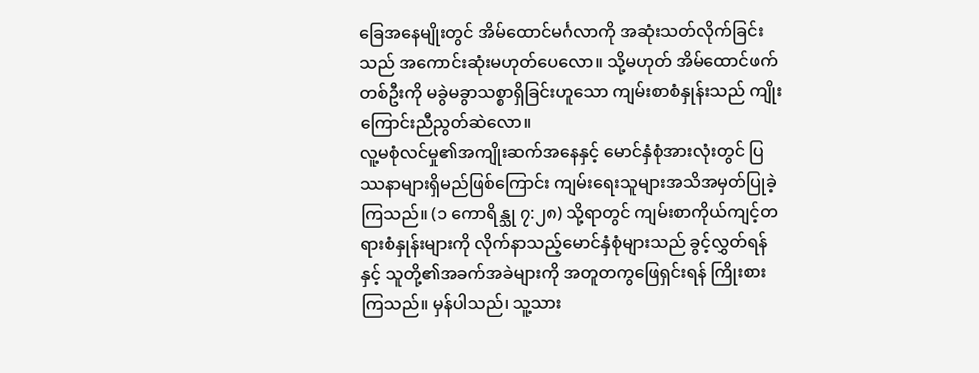ခြေအနေမျိုးတွင် အိမ်ထောင်မင်္ဂလာကို အဆုံးသတ်လိုက်ခြင်းသည် အကောင်းဆုံးမဟုတ်ပေလော။ သို့မဟုတ် အိမ်ထောင်ဖက်တစ်ဦးကို မခွဲမခွာသစ္စာရှိခြင်းဟူသော ကျမ်းစာစံနှုန်းသည် ကျိုးကြောင်းညီညွတ်ဆဲလော။
လူ့မစုံလင်မှု၏အကျိုးဆက်အနေနှင့် မောင်နှံစုံအားလုံးတွင် ပြဿနာများရှိမည်ဖြစ်ကြောင်း ကျမ်းရေးသူများအသိအမှတ်ပြုခဲ့ကြသည်။ (၁ ကောရိန္သု ၇:၂၈) သို့ရာတွင် ကျမ်းစာကိုယ်ကျင့်တရားစံနှုန်းများကို လိုက်နာသည့်မောင်နှံစုံများသည် ခွင့်လွှတ်ရန်နှင့် သူတို့၏အခက်အခဲများကို အတူတကွဖြေရှင်းရန် ကြိုးစားကြသည်။ မှန်ပါသည်၊ သူ့သား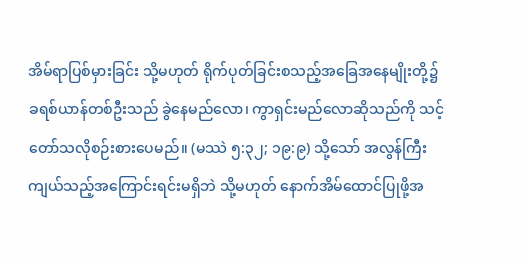အိမ်ရာပြစ်မှားခြင်း သို့မဟုတ် ရိုက်ပုတ်ခြင်းစသည့်အခြေအနေမျိုးတို့၌ ခရစ်ယာန်တစ်ဦးသည် ခွဲနေမည်လော၊ ကွာရှင်းမည်လောဆိုသည်ကို သင့်တော်သလိုစဉ်းစားပေမည်။ (မဿဲ ၅:၃၂; ၁၉:၉) သို့သော် အလွန်ကြီးကျယ်သည့်အကြောင်းရင်းမရှိဘဲ သို့မဟုတ် နောက်အိမ်ထောင်ပြုဖို့အ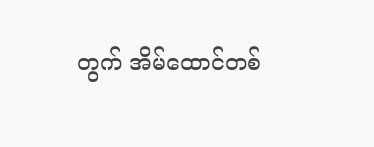တွက် အိမ်ထောင်တစ်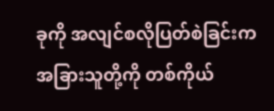ခုကို အလျင်စလိုပြတ်စဲခြင်းက အခြားသူတို့ကို တစ်ကိုယ်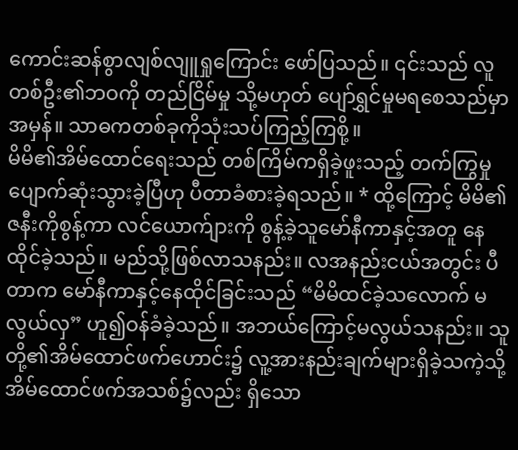ကောင်းဆန်စွာလျစ်လျူရှုကြောင်း ဖော်ပြသည်။ ၎င်းသည် လူတစ်ဦး၏ဘဝကို တည်ငြိမ်မှု သို့မဟုတ် ပျော်ရွှင်မှုမရစေသည်မှာအမှန်။ သာဓကတစ်ခုကိုသုံးသပ်ကြည့်ကြစို့။
မိမိ၏အိမ်ထောင်ရေးသည် တစ်ကြိမ်ကရှိခဲ့ဖူးသည့် တက်ကြွမှု ပျောက်ဆုံးသွားခဲ့ပြီဟု ပီတာခံစားခဲ့ရသည်။ * ထို့ကြောင့် မိမိ၏ဇနီးကိုစွန့်ကာ လင်ယောက်ျားကို စွန့်ခဲ့သူမော်နီကာနှင့်အတူ နေထိုင်ခဲ့သည်။ မည်သို့ဖြစ်လာသနည်း။ လအနည်းငယ်အတွင်း ပီတာက မော်နီကာနှင့်နေထိုင်ခြင်းသည် “မိမိထင်ခဲ့သလောက် မလွယ်လှ” ဟူ၍ဝန်ခံခဲ့သည်။ အဘယ်ကြောင့်မလွယ်သနည်း။ သူတို့၏အိမ်ထောင်ဖက်ဟောင်း၌ လူ့အားနည်းချက်များရှိခဲ့သကဲ့သို့ အိမ်ထောင်ဖက်အသစ်၌လည်း ရှိသော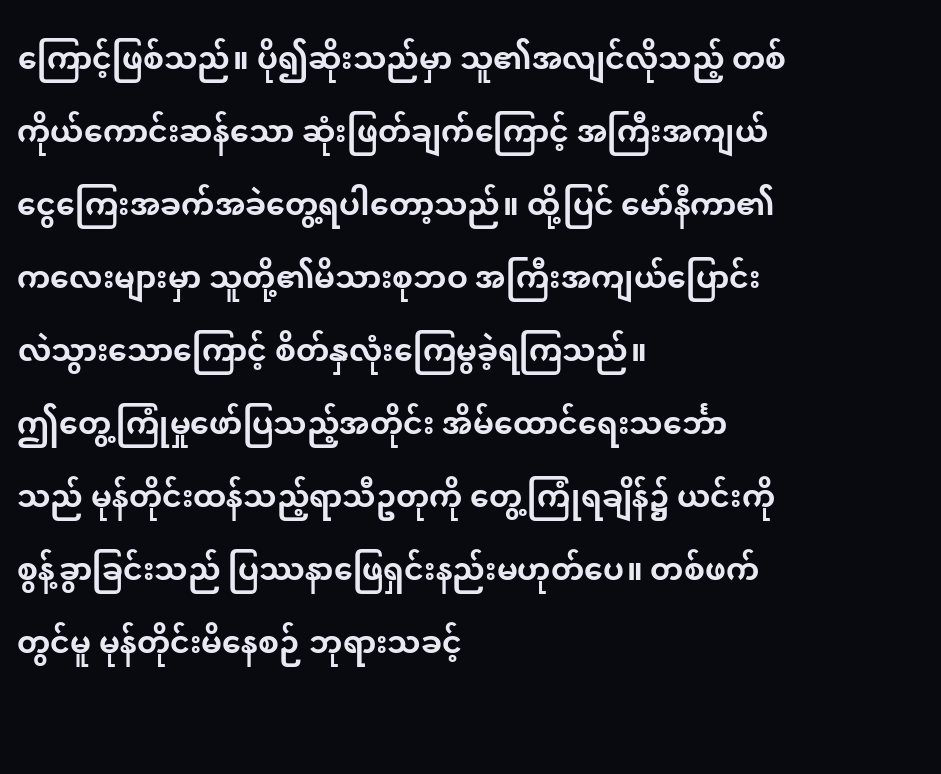ကြောင့်ဖြစ်သည်။ ပို၍ဆိုးသည်မှာ သူ၏အလျင်လိုသည့် တစ်ကိုယ်ကောင်းဆန်သော ဆုံးဖြတ်ချက်ကြောင့် အကြီးအကျယ်ငွေကြေးအခက်အခဲတွေ့ရပါတော့သည်။ ထို့ပြင် မော်နီကာ၏ကလေးများမှာ သူတို့၏မိသားစုဘဝ အကြီးအကျယ်ပြောင်းလဲသွားသောကြောင့် စိတ်နှလုံးကြေမွခဲ့ရကြသည်။
ဤတွေ့ကြုံမှုဖော်ပြသည့်အတိုင်း အိမ်ထောင်ရေးသင်္ဘောသည် မုန်တိုင်းထန်သည့်ရာသီဥတုကို တွေ့ကြုံရချိန်၌ ယင်းကိုစွန့်ခွာခြင်းသည် ပြဿနာဖြေရှင်းနည်းမဟုတ်ပေ။ တစ်ဖက်တွင်မူ မုန်တိုင်းမိနေစဉ် ဘုရားသခင့်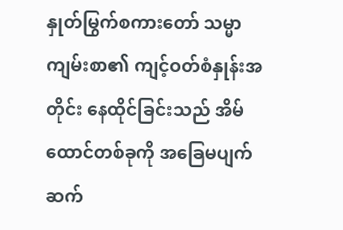နှုတ်မြွက်စကားတော် သမ္မာကျမ်းစာ၏ ကျင့်ဝတ်စံနှုန်းအတိုင်း နေထိုင်ခြင်းသည် အိမ်ထောင်တစ်ခုကို အခြေမပျက်ဆက်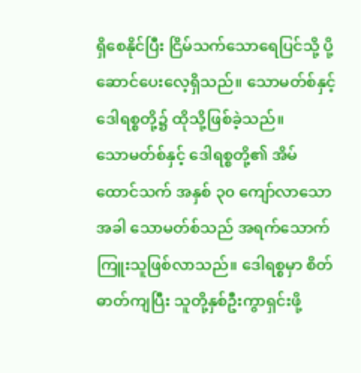ရှိစေနိုင်ပြီး ငြိမ်သက်သောရေပြင်သို့ ပို့ဆောင်ပေးလေ့ရှိသည်။ သောမတ်စ်နှင့် ဒေါရစ္စတို့၌ ထိုသို့ဖြစ်ခဲ့သည်။
သောမတ်စ်နှင့် ဒေါရစ္စတို့၏ အိမ်ထောင်သက် အနှစ် ၃၀ ကျော်လာသောအခါ သောမတ်စ်သည် အရက်သောက်ကြူးသူဖြစ်လာသည်။ ဒေါရစ္စမှာ စိတ်ဓာတ်ကျပြီး သူတို့နှစ်ဦးကွာရှင်းဖို့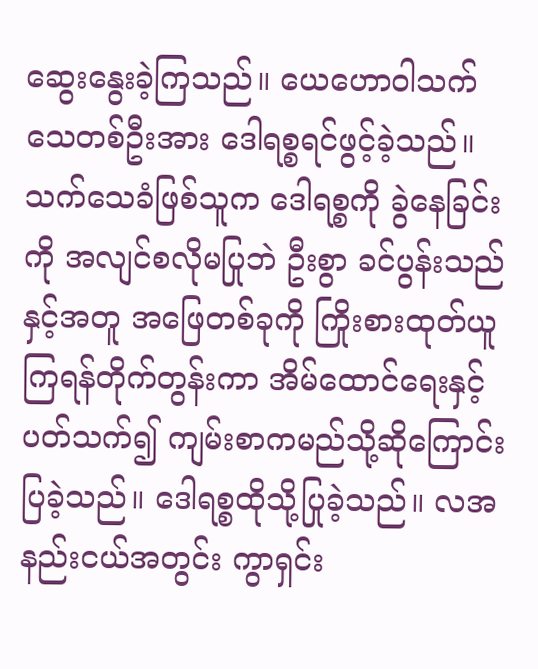ဆွေးနွေးခဲ့ကြသည်။ ယေဟောဝါသက်သေတစ်ဦးအား ဒေါရစ္စရင်ဖွင့်ခဲ့သည်။ သက်သေခံဖြစ်သူက ဒေါရစ္စကို ခွဲနေခြင်းကို အလျင်စလိုမပြုဘဲ ဦးစွာ ခင်ပွန်းသည်နှင့်အတူ အဖြေတစ်ခုကို ကြိုးစားထုတ်ယူကြရန်တိုက်တွန်းကာ အိမ်ထောင်ရေးနှင့်ပတ်သက်၍ ကျမ်းစာကမည်သို့ဆိုကြောင်း ပြခဲ့သည်။ ဒေါရစ္စထိုသို့ပြုခဲ့သည်။ လအနည်းငယ်အတွင်း ကွာရှင်း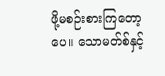ဖို့မစဉ်းစားကြတော့ပေ။ သောမတ်စ်နှင့်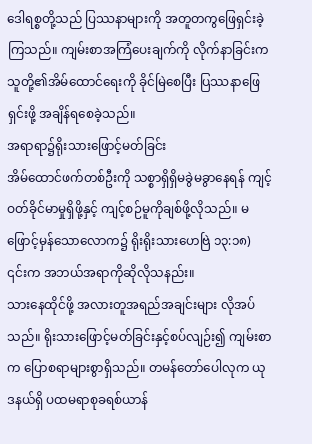ဒေါရစ္စတို့သည် ပြဿနာများကို အတူတကွဖြေရှင်းခဲ့ကြသည်။ ကျမ်းစာအကြံပေးချက်ကို လိုက်နာခြင်းက သူတို့၏အိမ်ထောင်ရေးကို ခိုင်မြဲစေပြီး ပြဿနာဖြေရှင်းဖို့ အချိန်ရစေခဲ့သည်။
အရာရာ၌ရိုးသားဖြောင့်မတ်ခြင်း
အိမ်ထောင်ဖက်တစ်ဦးကို သစ္စာရှိရှိမခွဲမခွာနေရန် ကျင့်ဝတ်ခိုင်မာမှုရှိဖို့နှင့် ကျင့်စဉ်မူကိုချစ်ဖို့လိုသည်။ မဖြောင့်မှန်သောလောက၌ ရိုးရိုးသားဟေဗြဲ ၁၃:၁၈) ၎င်းက အဘယ်အရာကိုဆိုလိုသနည်း။
သားနေထိုင်ဖို့ အလားတူအရည်အချင်းများ လိုအပ်သည်။ ရိုးသားဖြောင့်မတ်ခြင်းနှင့်စပ်လျဉ်း၍ ကျမ်းစာက ပြောစရာများစွာရှိသည်။ တမန်တော်ပေါလုက ယုဒနယ်ရှိ ပထမရာစုခရစ်ယာန်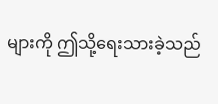များကို ဤသို့ရေးသားခဲ့သည်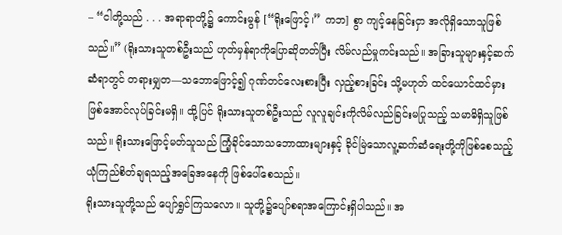– “ငါတို့သည် . . . အရာရာတို့၌ ကောင်းမွန် [“ရိုးဖြောင့်၊” ကဘ] စွာ ကျင့်နေခြင်းငှာ အလိုရှိသောသူဖြစ်သည်။” (ရိုးသားသူတစ်ဦးသည် ဟုတ်မှန်ရာကိုပြောဆိုတတ်ပြီး လိမ်လည်မှုကင်းသည်။ အခြားသူများနှင့်ဆက်ဆံရာတွင် တရားမျှတ—သဘောဖြောင့်၍ ဂုဏ်တင်လေးစားပြီး လှည့်စားခြင်း သို့မဟုတ် ထင်ယောင်ထင်မှားဖြစ်အောင်လုပ်ခြင်းမရှိ။ ထို့ပြင် ရိုးသားသူတစ်ဦးသည် လူလူချင်းကိုလိမ်လည်ခြင်းမပြုသည့် သမာဓိရှိသူဖြစ်သည်။ ရိုးသားဖြောင့်မတ်သူသည် ကြံ့ခိုင်သောသဘောထားများနှင့် ခိုင်မြဲသောလူ့ဆက်ဆံရေးတို့ကိုဖြစ်စေသည့် ယုံကြည်စိတ်ချရသည့်အခြေအနေကို ဖြစ်ပေါ်စေသည်။
ရိုးသားသူတို့သည် ပျော်ရွှင်ကြသလော။ သူတို့၌ပျော်စရာအကြောင်းရှိပါသည်။ အ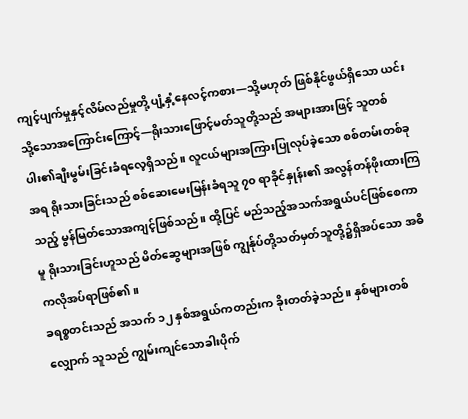ကျင့်ပျက်မှုနှင့်လိမ်လည်မှုတို့ ပျံ့နှံ့နေလင့်ကစား—သို့မဟုတ် ဖြစ်နိုင်ဖွယ်ရှိသော ယင်းသို့သောအကြောင်းကြောင့်—ရိုးသားဖြောင့်မတ်သူတို့သည် အများအားဖြင့် သူတစ်ပါး၏ချီးမွမ်းခြင်းခံရလေ့ရှိသည်။ လူငယ်များအကြားပြုလုပ်ခဲ့သော စစ်တမ်းတစ်ခုအရ ရိုးသားခြင်းသည် စစ်ဆေးမေးမြန်းခံရသူ ၇၀ ရာခိုင်နှုန်း၏ အလွန်တန်ဖိုးထားကြသည့် မွန်မြတ်သောအကျင့်ဖြစ်သည်။ ထို့ပြင် မည်သည့်အသက်အရွယ်ပင်ဖြစ်စေကာမူ ရိုးသားခြင်းဟူသည် မိတ်ဆွေများအဖြစ် ကျွန်ုပ်တို့သတ်မှတ်သူတို့၌ရှိအပ်သော အဓိကလိုအပ်ရာဖြစ်၏။
ခရစ္စတင်းသည် အသက် ၁၂ နှစ်အရွယ်ကတည်းက ခိုးတတ်ခဲ့သည်။ နှစ်များတစ်လျှောက် သူသည် ကျွမ်းကျင်သောခါးပိုက်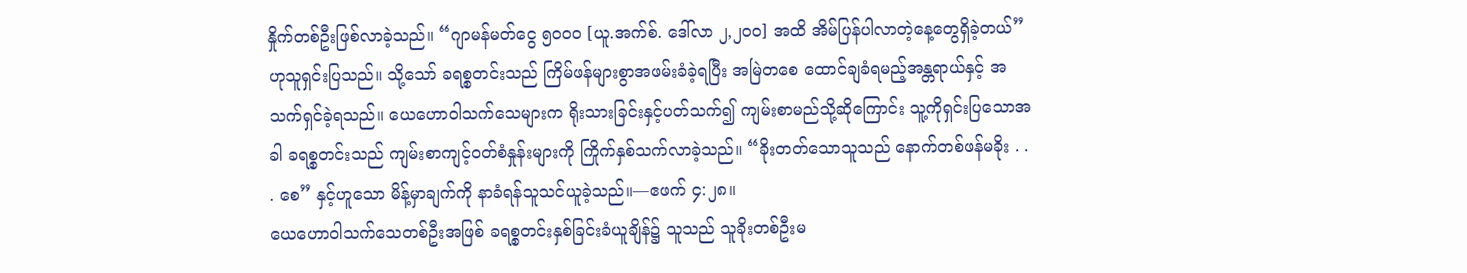နှိုက်တစ်ဦးဖြစ်လာခဲ့သည်။ “ဂျာမန်မတ်ငွေ ၅၀၀၀ [ယူ.အက်စ်. ဒေါ်လာ ၂,၂၀၀] အထိ အိမ်ပြန်ပါလာတဲ့နေ့တွေရှိခဲ့တယ်” ဟုသူရှင်းပြသည်။ သို့သော် ခရစ္စတင်းသည် ကြိမ်ဖန်များစွာအဖမ်းခံခဲ့ရပြီး အမြဲတစေ ထောင်ချခံရမည့်အန္တရာယ်နှင့် အသက်ရှင်ခဲ့ရသည်။ ယေဟောဝါသက်သေများက ရိုးသားခြင်းနှင့်ပတ်သက်၍ ကျမ်းစာမည်သို့ဆိုကြောင်း သူ့ကိုရှင်းပြသောအခါ ခရစ္စတင်းသည် ကျမ်းစာကျင့်ဝတ်စံနှုန်းများကို ကြိုက်နှစ်သက်လာခဲ့သည်။ “ခိုးတတ်သောသူသည် နောက်တစ်ဖန်မခိုး . . . စေ” နှင့်ဟူသော မိန့်မှာချက်ကို နာခံရန်သူသင်ယူခဲ့သည်။—ဧဖက် ၄:၂၈။
ယေဟောဝါသက်သေတစ်ဦးအဖြစ် ခရစ္စတင်းနှစ်ခြင်းခံယူချိန်၌ သူသည် သူခိုးတစ်ဦးမ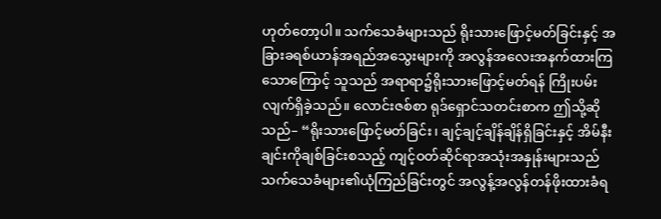ဟုတ်တော့ပါ။ သက်သေခံများသည် ရိုးသားဖြောင့်မတ်ခြင်းနှင့် အခြားခရစ်ယာန်အရည်အသွေးများကို အလွန်အလေးအနက်ထားကြသောကြောင့် သူသည် အရာရာ၌ရိုးသားဖြောင့်မတ်ရန် ကြိုးပမ်းလျက်ရှိခဲ့သည်။ လောင်းဇစ်စာ ရုဒ်ရှောင်သတင်းစာက ဤသို့ဆိုသည်– “ရိုးသားဖြောင့်မတ်ခြင်း၊ ချင့်ချင့်ချိန်ချိန်ရှိခြင်းနှင့် အိမ်နီးချင်းကိုချစ်ခြင်းစသည့် ကျင့်ဝတ်ဆိုင်ရာအသုံးအနှုန်းများသည် သက်သေခံများ၏ယုံကြည်ခြင်းတွင် အလွန့်အလွန်တန်ဖိုးထားခံရ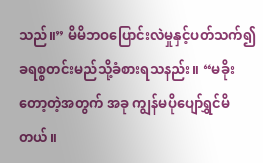သည်။” မိမိဘဝပြောင်းလဲမှုနှင့်ပတ်သက်၍ ခရစ္စတင်းမည်သို့ခံစားရသနည်း။ “မခိုးတော့တဲ့အတွက် အခု ကျွန်မပိုပျော်ရွှင်မိတယ်။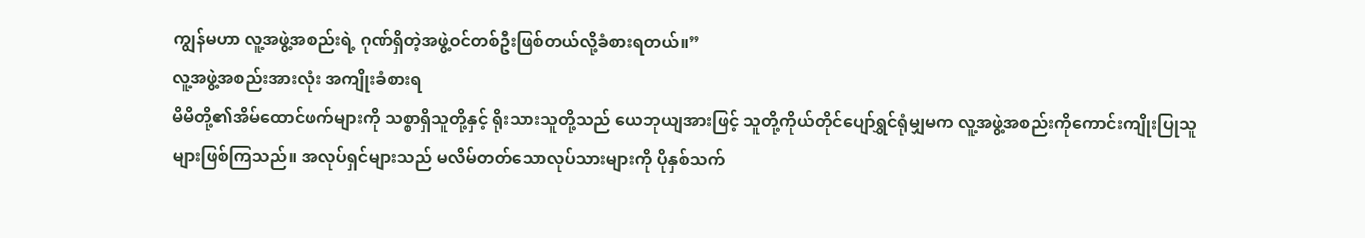ကျွန်မဟာ လူ့အဖွဲ့အစည်းရဲ့ ဂုဏ်ရှိတဲ့အဖွဲ့ဝင်တစ်ဦးဖြစ်တယ်လို့ခံစားရတယ်။”
လူ့အဖွဲ့အစည်းအားလုံး အကျိုးခံစားရ
မိမိတို့၏အိမ်ထောင်ဖက်များကို သစ္စာရှိသူတို့နှင့် ရိုးသားသူတို့သည် ယေဘုယျအားဖြင့် သူတို့ကိုယ်တိုင်ပျော်ရွှင်ရုံမျှမက လူ့အဖွဲ့အစည်းကိုကောင်းကျိုးပြုသူများဖြစ်ကြသည်။ အလုပ်ရှင်များသည် မလိမ်တတ်သောလုပ်သားများကို ပိုနှစ်သက်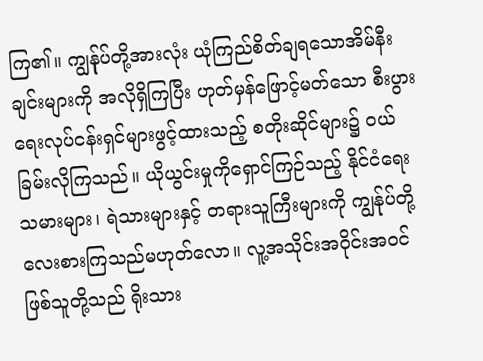ကြ၏။ ကျွန်ုပ်တို့အားလုံး ယုံကြည်စိတ်ချရသောအိမ်နီးချင်းများကို အလိုရှိကြပြီး ဟုတ်မှန်ဖြောင့်မတ်သော စီးပွားရေးလုပ်ငန်းရှင်များဖွင့်ထားသည့် စတိုးဆိုင်များ၌ ဝယ်ခြမ်းလိုကြသည်။ ယိုယွင်းမှုကိုရှောင်ကြဉ်သည့် နိုင်ငံရေးသမားများ၊ ရဲသားများနှင့် တရားသူကြီးများကို ကျွန်ုပ်တို့လေးစားကြသည်မဟုတ်လော။ လူ့အသိုင်းအဝိုင်းအဝင်ဖြစ်သူတို့သည် ရိုးသား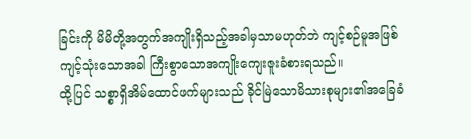ခြင်းကို မိမိတို့အတွက်အကျိုးရှိသည့်အခါမှသာမဟုတ်ဘဲ ကျင့်စဉ်မူအဖြစ်ကျင့်သုံးသောအခါ ကြီးစွာသောအကျိုးကျေးဇူးခံစားရသည်။
ထို့ပြင် သစ္စာရှိအိမ်ထောင်ဖက်များသည် ခိုင်မြဲသောမိသားစုများ၏အခြေခံ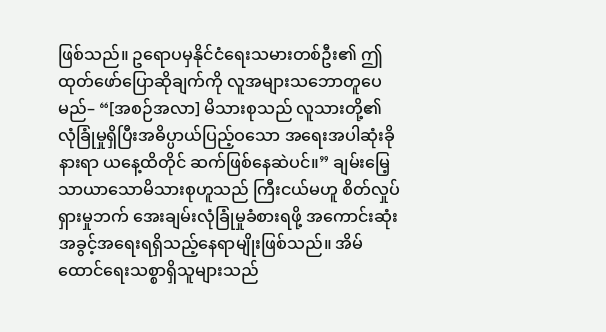ဖြစ်သည်။ ဥရောပမှနိုင်ငံရေးသမားတစ်ဦး၏ ဤထုတ်ဖော်ပြောဆိုချက်ကို လူအများသဘောတူပေမည်– “[အစဉ်အလာ] မိသားစုသည် လူသားတို့၏ လုံခြုံမှုရှိပြီးအဓိပ္ပာယ်ပြည့်ဝသော အရေးအပါဆုံးခိုနားရာ ယနေ့ထိတိုင် ဆက်ဖြစ်နေဆဲပင်။” ချမ်းမြေ့သာယာသောမိသားစုဟူသည် ကြီးငယ်မဟူ စိတ်လှုပ်ရှားမှုဘက် အေးချမ်းလုံခြုံမှုခံစားရဖို့ အကောင်းဆုံးအခွင့်အရေးရရှိသည့်နေရာမျိုးဖြစ်သည်။ အိမ်ထောင်ရေးသစ္စာရှိသူများသည်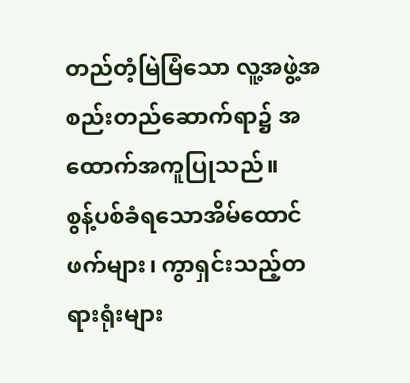တည်တံ့မြဲမြံသော လူ့အဖွဲ့အစည်းတည်ဆောက်ရာ၌ အထောက်အကူပြုသည်။
စွန့်ပစ်ခံရသောအိမ်ထောင်ဖက်များ၊ ကွာရှင်းသည့်တရားရုံးများ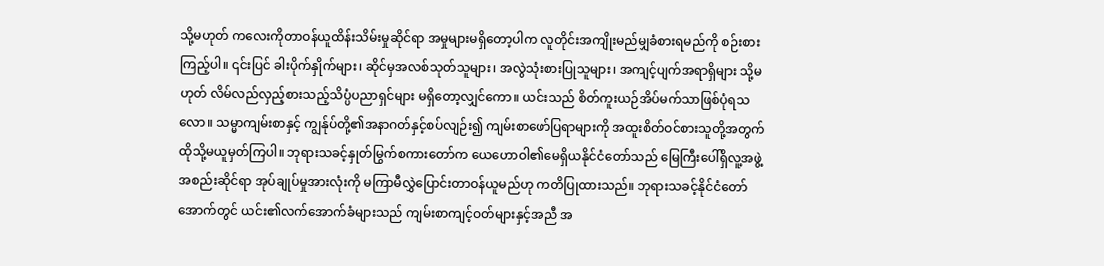သို့မဟုတ် ကလေးကိုတာဝန်ယူထိန်းသိမ်းမှုဆိုင်ရာ အမှုများမရှိတော့ပါက လူတိုင်းအကျိုးမည်မျှခံစားရမည်ကို စဉ်းစားကြည့်ပါ။ ၎င်းပြင် ခါးပိုက်နှိုက်များ၊ ဆိုင်မှအလစ်သုတ်သူများ၊ အလွဲသုံးစားပြုသူများ၊ အကျင့်ပျက်အရာရှိများ သို့မဟုတ် လိမ်လည်လှည့်စားသည့်သိပ္ပံပညာရှင်များ မရှိတော့လျှင်ကော။ ယင်းသည် စိတ်ကူးယဉ်အိပ်မက်သာဖြစ်ပုံရသလော။ သမ္မာကျမ်းစာနှင့် ကျွန်ုပ်တို့၏အနာဂတ်နှင့်စပ်လျဉ်း၍ ကျမ်းစာဖော်ပြရာများကို အထူးစိတ်ဝင်စားသူတို့အတွက် ထိုသို့မယူမှတ်ကြပါ။ ဘုရားသခင့်နှုတ်မြွက်စကားတော်က ယေဟောဝါ၏မေရှိယနိုင်ငံတော်သည် မြေကြီးပေါ်ရှိလူ့အဖွဲ့အစည်းဆိုင်ရာ အုပ်ချုပ်မှုအားလုံးကို မကြာမီလွှဲပြောင်းတာဝန်ယူမည်ဟု ကတိပြုထားသည်။ ဘုရားသခင့်နိုင်ငံတော်အောက်တွင် ယင်း၏လက်အောက်ခံများသည် ကျမ်းစာကျင့်ဝတ်များနှင့်အညီ အ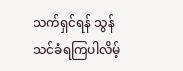သက်ရှင်ရန် သွန်သင်ခံရကြပါလိမ့်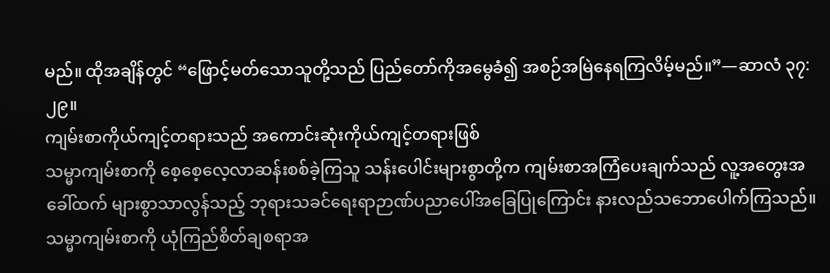မည်။ ထိုအချိန်တွင် “ဖြောင့်မတ်သောသူတို့သည် ပြည်တော်ကိုအမွေခံ၍ အစဉ်အမြဲနေရကြလိမ့်မည်။”—ဆာလံ ၃၇:၂၉။
ကျမ်းစာကိုယ်ကျင့်တရားသည် အကောင်းဆုံးကိုယ်ကျင့်တရားဖြစ်
သမ္မာကျမ်းစာကို စေ့စေ့လေ့လာဆန်းစစ်ခဲ့ကြသူ သန်းပေါင်းများစွာတို့က ကျမ်းစာအကြံပေးချက်သည် လူ့အတွေးအခေါ်ထက် များစွာသာလွန်သည့် ဘုရားသခင်ရေးရာဉာဏ်ပညာပေါ်အခြေပြုကြောင်း နားလည်သဘောပေါက်ကြသည်။ သမ္မာကျမ်းစာကို ယုံကြည်စိတ်ချစရာအ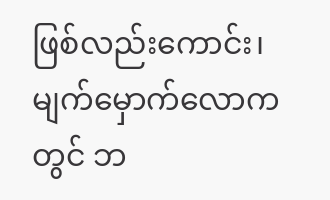ဖြစ်လည်းကောင်း၊ မျက်မှောက်လောကတွင် ဘ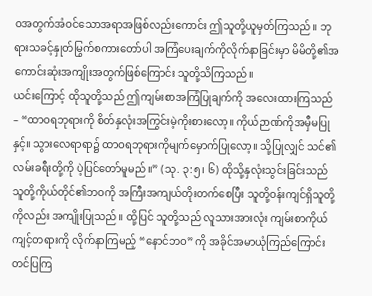ဝအတွက်အံဝင်သောအရာအဖြစ်လည်းကောင်း ဤသူတို့ယူမှတ်ကြသည်။ ဘုရားသခင့်နှုတ်မြွက်စကားတော်ပါ အကြံပေးချက်ကိုလိုက်နာခြင်းမှာ မိမိတို့၏အကောင်းဆုံးအကျိုးအတွက်ဖြစ်ကြောင်း သူတို့သိကြသည်။
ယင်းကြောင့် ထိုသူတို့သည် ဤကျမ်းစာအကြံပြုချက်ကို အလေးထားကြသည်– “ထာဝရဘုရားကို စိတ်နှလုံးအကြွင်းမဲ့ကိုးစားလော့။ ကိုယ်ဉာဏ်ကိုအမှီမပြုနှင့်။ သွားလေရာရာ၌ ထာဝရဘုရားကိုမျက်မှောက်ပြုလော့။ သို့ပြုလျှင် သင်၏လမ်းခရီးတို့ကို ပဲ့ပြင်တော်မူမည်။” (သု. ၃:၅၊ ၆) ထိုသို့နှလုံးသွင်းခြင်းသည် သူတို့ကိုယ်တိုင်၏ဘဝကို အကြီးအကျယ်တိုးတက်စေပြီး သူတို့ဝန်းကျင်ရှိသူတို့ကိုလည်း အကျိုးပြုသည်။ ထို့ပြင် သူတို့သည် လူသားအားလုံး ကျမ်းစာကိုယ်ကျင့်တရားကို လိုက်နာကြမည့် “နောင်ဘဝ” ကို အခိုင်အမာယုံကြည်ကြောင်း တင်ပြကြ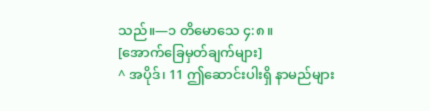သည်။—၁ တိမောသေ ၄:၈။
[အောက်ခြေမှတ်ချက်များ]
^ အပိုဒ်၊ 11 ဤဆောင်းပါးရှိ နာမည်များ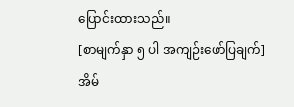ပြောင်းထားသည်။
[စာမျက်နှာ ၅ ပါ အကျဉ်းဖော်ပြချက်]
အိမ်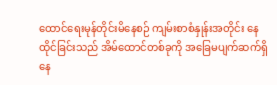ထောင်ရေးမုန်တိုင်းမိနေစဉ် ကျမ်းစာစံနှုန်းအတိုင်း နေထိုင်ခြင်းသည် အိမ်ထောင်တစ်ခုကို အခြေမပျက်ဆက်ရှိနေ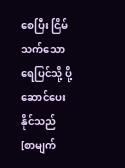စေပြီး ငြိမ်သက်သောရေပြင်သို့ ပို့ဆောင်ပေးနိုင်သည်
[စာမျက်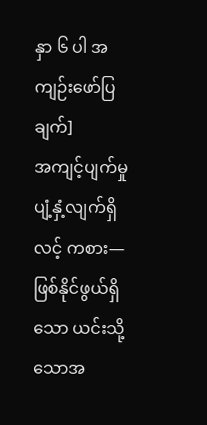နှာ ၆ ပါ အကျဉ်းဖော်ပြချက်]
အကျင့်ပျက်မှုပျံ့နှံ့လျက်ရှိလင့် ကစား—ဖြစ်နိုင်ဖွယ်ရှိသော ယင်းသို့သောအ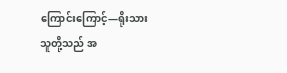ကြောင်းကြောင့်—ရိုးသားသူတို့သည် အ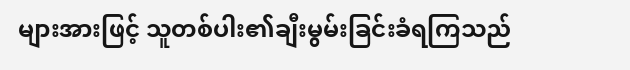များအားဖြင့် သူတစ်ပါး၏ချီးမွမ်းခြင်းခံရကြသည်